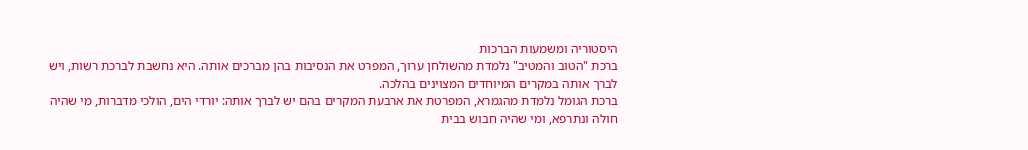היסטוריה ומשמעות הברכות
ברכת "הטוב והמטיב" נלמדת מהשולחן ערוך, המפרט את הנסיבות בהן מברכים אותה. היא נחשבת לברכת רשות, ויש לברך אותה במקרים המיוחדים המצוינים בהלכה.
ברכת הגומל נלמדת מהגמרא, המפרטת את ארבעת המקרים בהם יש לברך אותה: יורדי הים, הולכי מדברות, מי שהיה חולה ונתרפא, ומי שהיה חבוש בבית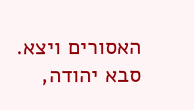האסורים ויצא.
סבא יהודה,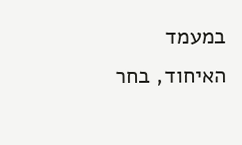במעמד האיחוד, בחר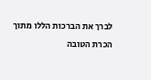לברך את הברכות הללו מתוך הכרת הטובה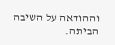וההודאה על השיבה הביתה.